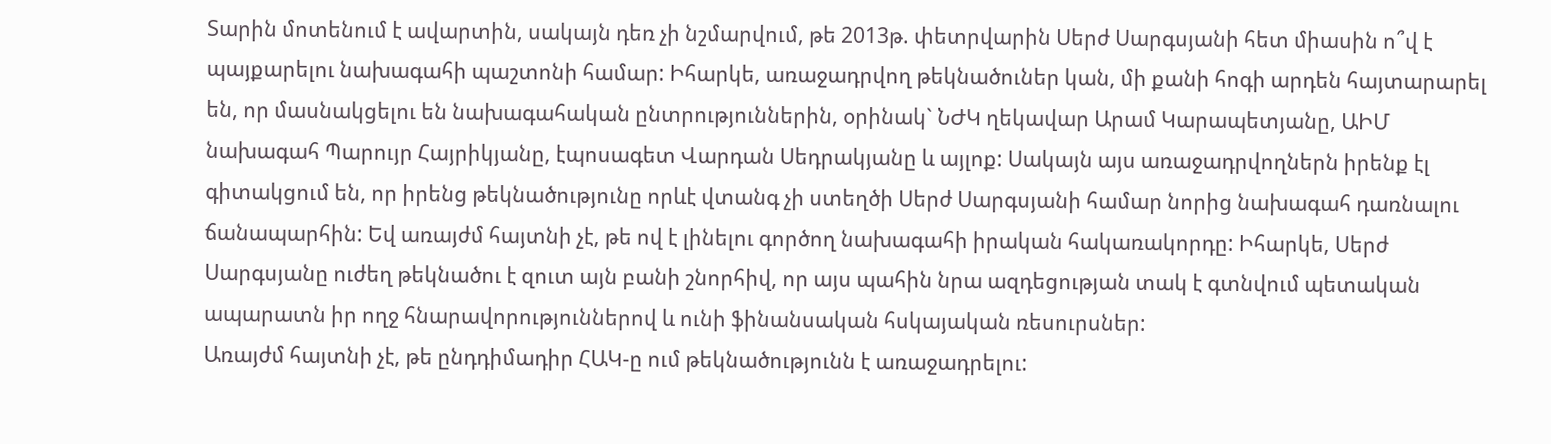Տարին մոտենում է ավարտին, սակայն դեռ չի նշմարվում, թե 2013թ. փետրվարին Սերժ Սարգսյանի հետ միասին ո՞վ է պայքարելու նախագահի պաշտոնի համար: Իհարկե, առաջադրվող թեկնածուներ կան, մի քանի հոգի արդեն հայտարարել են, որ մասնակցելու են նախագահական ընտրություններին, օրինակ` ՆԺԿ ղեկավար Արամ Կարապետյանը, ԱԻՄ նախագահ Պարույր Հայրիկյանը, էպոսագետ Վարդան Սեդրակյանը և այլոք: Սակայն այս առաջադրվողներն իրենք էլ գիտակցում են, որ իրենց թեկնածությունը որևէ վտանգ չի ստեղծի Սերժ Սարգսյանի համար նորից նախագահ դառնալու ճանապարհին: Եվ առայժմ հայտնի չէ, թե ով է լինելու գործող նախագահի իրական հակառակորդը: Իհարկե, Սերժ Սարգսյանը ուժեղ թեկնածու է զուտ այն բանի շնորհիվ, որ այս պահին նրա ազդեցության տակ է գտնվում պետական ապարատն իր ողջ հնարավորություններով և ունի ֆինանսական հսկայական ռեսուրսներ:
Առայժմ հայտնի չէ, թե ընդդիմադիր ՀԱԿ-ը ում թեկնածությունն է առաջադրելու: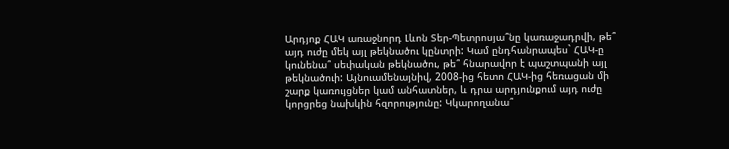Արդյոք ՀԱԿ առաջնորդ Լևոն Տեր-Պետրոսյա՞նը կառաջադրվի, թե՞ այդ ուժը մեկ այլ թեկնածու կընտրի: Կամ ընդհանրապես` ՀԱԿ-ը կունենա՞ սեփական թեկնածու, թե՞ հնարավոր է պաշտպանի այլ թեկնածուի: Այնուամենայնիվ, 2008-ից հետո ՀԱԿ-ից հեռացան մի շարք կառույցներ կամ անհատներ, և դրա արդյունքում այդ ուժը կորցրեց նախկին հզորությունը: Կկարողանա՞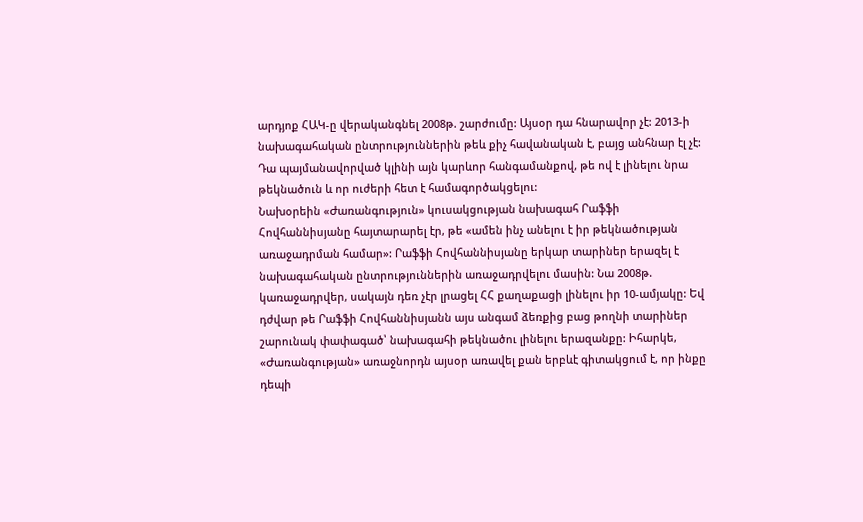արդյոք ՀԱԿ-ը վերականգնել 2008թ. շարժումը: Այսօր դա հնարավոր չէ: 2013-ի նախագահական ընտրություններին թեև քիչ հավանական է, բայց անհնար էլ չէ: Դա պայմանավորված կլինի այն կարևոր հանգամանքով, թե ով է լինելու նրա թեկնածուն և որ ուժերի հետ է համագործակցելու:
Նախօրեին «Ժառանգություն» կուսակցության նախագահ Րաֆֆի Հովհաննիսյանը հայտարարել էր, թե «ամեն ինչ անելու է իր թեկնածության առաջադրման համար»: Րաֆֆի Հովհաննիսյանը երկար տարիներ երազել է նախագահական ընտրություններին առաջադրվելու մասին: Նա 2008թ. կառաջադրվեր, սակայն դեռ չէր լրացել ՀՀ քաղաքացի լինելու իր 10-ամյակը: Եվ դժվար թե Րաֆֆի Հովհաննիսյանն այս անգամ ձեռքից բաց թողնի տարիներ շարունակ փափագած՝ նախագահի թեկնածու լինելու երազանքը: Իհարկե, «Ժառանգության» առաջնորդն այսօր առավել քան երբևէ գիտակցում է, որ ինքը դեպի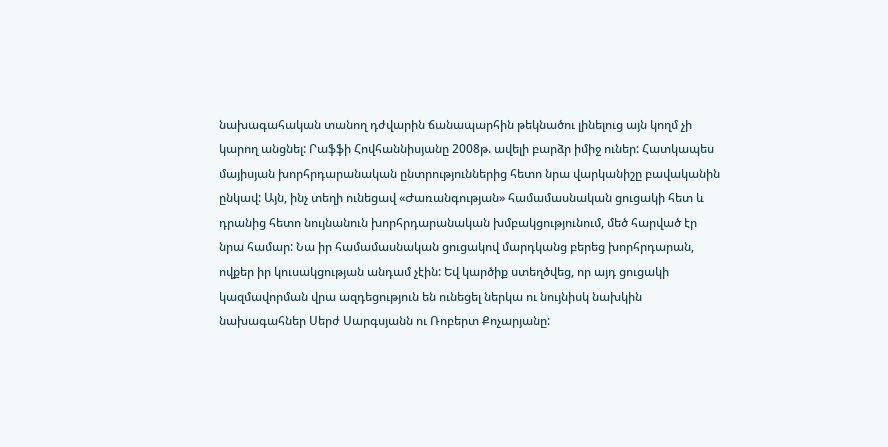նախագահական տանող դժվարին ճանապարհին թեկնածու լինելուց այն կողմ չի կարող անցնել: Րաֆֆի Հովհաննիսյանը 2008թ. ավելի բարձր իմիջ ուներ: Հատկապես մայիսյան խորհրդարանական ընտրություններից հետո նրա վարկանիշը բավականին ընկավ: Այն, ինչ տեղի ունեցավ «Ժառանգության» համամասնական ցուցակի հետ և դրանից հետո նույնանուն խորհրդարանական խմբակցությունում, մեծ հարված էր նրա համար: Նա իր համամասնական ցուցակով մարդկանց բերեց խորհրդարան, ովքեր իր կուսակցության անդամ չէին: Եվ կարծիք ստեղծվեց, որ այդ ցուցակի կազմավորման վրա ազդեցություն են ունեցել ներկա ու նույնիսկ նախկին նախագահներ Սերժ Սարգսյանն ու Ռոբերտ Քոչարյանը: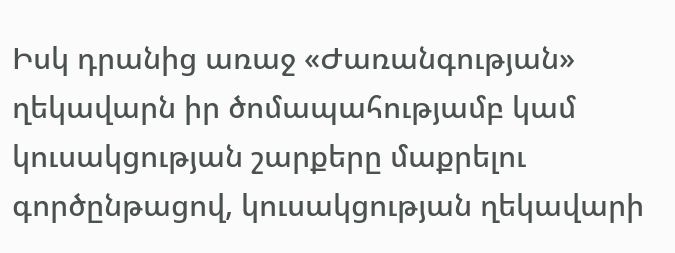Իսկ դրանից առաջ «Ժառանգության» ղեկավարն իր ծոմապահությամբ կամ կուսակցության շարքերը մաքրելու գործընթացով, կուսակցության ղեկավարի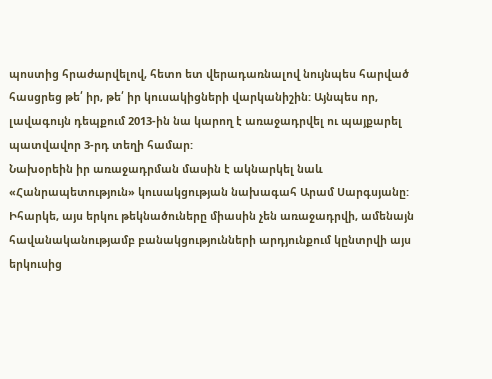պոստից հրաժարվելով, հետո ետ վերադառնալով նույնպես հարված հասցրեց թե՛ իր, թե՛ իր կուսակիցների վարկանիշին: Այնպես որ, լավագույն դեպքում 2013-ին նա կարող է առաջադրվել ու պայքարել պատվավոր 3-րդ տեղի համար:
Նախօրեին իր առաջադրման մասին է ակնարկել նաև «Հանրապետություն» կուսակցության նախագահ Արամ Սարգսյանը: Իհարկե, այս երկու թեկնածուները միասին չեն առաջադրվի, ամենայն հավանականությամբ բանակցությունների արդյունքում կընտրվի այս երկուսից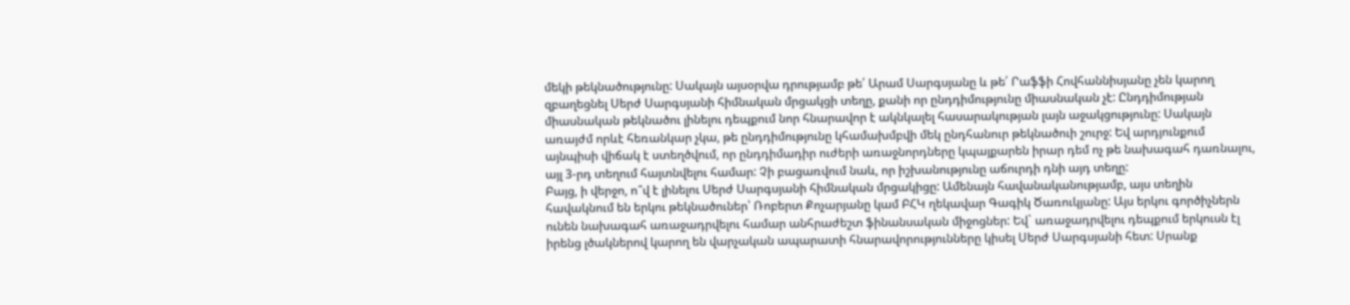մեկի թեկնածությունը: Սակայն այսօրվա դրությամբ թե՛ Արամ Սարգսյանը և թե՛ Րաֆֆի Հովհաննիսյանը չեն կարող զբաղեցնել Սերժ Սարգսյանի հիմնական մրցակցի տեղը, քանի որ ընդդիմությունը միասնական չէ: Ընդդիմության միասնական թեկնածու լինելու դեպքում նոր հնարավոր է ակնկալել հասարակության լայն աջակցությունը: Սակայն առայժմ որևէ հեռանկար չկա, թե ընդդիմությունը կհամախմբվի մեկ ընդհանուր թեկնածուի շուրջ: Եվ արդյունքում այնպիսի վիճակ է ստեղծվում, որ ընդդիմադիր ուժերի առաջնորդները կպայքարեն իրար դեմ ոչ թե նախագահ դառնալու, այլ 3-րդ տեղում հայտնվելու համար: Չի բացառվում նաև, որ իշխանությունը աճուրդի դնի այդ տեղը:
Բայց, ի վերջո, ո՞վ է լինելու Սերժ Սարգսյանի հիմնական մրցակիցը: Ամենայն հավանականությամբ, այս տեղին հավակնում են երկու թեկնածուներ՝ Ռոբերտ Քոչարյանը կամ ԲՀԿ ղեկավար Գագիկ Ծառուկյանը: Այս երկու գործիչներն ունեն նախագահ առաջադրվելու համար անհրաժեշտ ֆինանսական միջոցներ: Եվ` առաջադրվելու դեպքում երկուսն էլ իրենց լծակներով կարող են վարչական ապարատի հնարավորությունները կիսել Սերժ Սարգսյանի հետ: Սրանք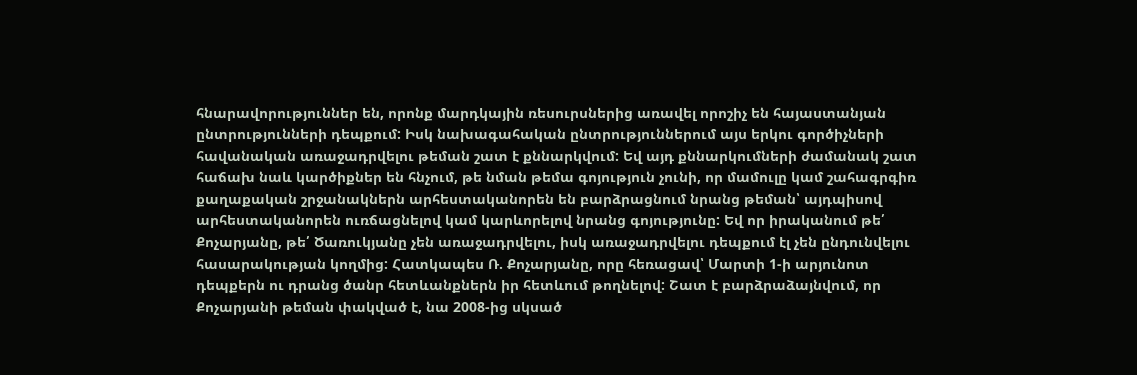հնարավորություններ են, որոնք մարդկային ռեսուրսներից առավել որոշիչ են հայաստանյան ընտրությունների դեպքում: Իսկ նախագահական ընտրություններում այս երկու գործիչների հավանական առաջադրվելու թեման շատ է քննարկվում: Եվ այդ քննարկումների ժամանակ շատ հաճախ նաև կարծիքներ են հնչում, թե նման թեմա գոյություն չունի, որ մամուլը կամ շահագրգիռ քաղաքական շրջանակներն արհեստականորեն են բարձրացնում նրանց թեման՝ այդպիսով արհեստականորեն ուռճացնելով կամ կարևորելով նրանց գոյությունը: Եվ որ իրականում թե՛ Քոչարյանը, թե՛ Ծառուկյանը չեն առաջադրվելու, իսկ առաջադրվելու դեպքում էլ չեն ընդունվելու հասարակության կողմից: Հատկապես Ռ. Քոչարյանը, որը հեռացավ՝ Մարտի 1-ի արյունոտ դեպքերն ու դրանց ծանր հետևանքներն իր հետևում թողնելով: Շատ է բարձրաձայնվում, որ Քոչարյանի թեման փակված է, նա 2008-ից սկսած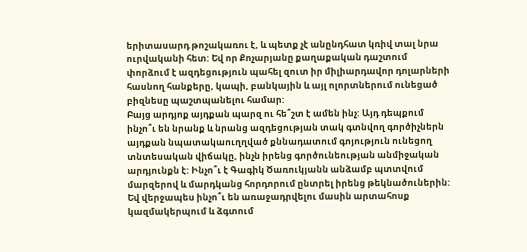երիտասարդ թոշակառու է, և պետք չէ անընդհատ կռիվ տալ նրա ուրվականի հետ: Եվ որ Քոչարյանը քաղաքական դաշտում փորձում է ազդեցություն պահել զուտ իր միլիարդավոր դոլարների հասնող հանքերը, կապի, բանկային և այլ ոլորտներում ունեցած բիզնեսը պաշտպանելու համար:
Բայց արդյոք այդքան պարզ ու հե՞շտ է ամեն ինչ: Այդ դեպքում ինչո՞ւ են նրանք և նրանց ազդեցության տակ գտնվող գործիչներն այդքան նպատակաուղղված քննադատում գոյություն ունեցող տնտեսական վիճակը, ինչն իրենց գործունեության անմիջական արդյունքն է: Ինչո՞ւ է Գագիկ Ծառուկյանն անձամբ պտտվում մարզերով և մարդկանց հորդորում ընտրել իրենց թեկնածուներին: Եվ վերջապես ինչո՞ւ են առաջադրվելու մասին արտահոսք կազմակերպում և ձգտում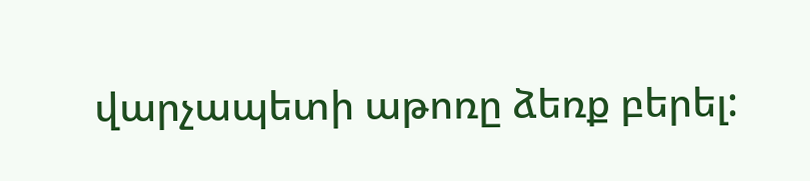վարչապետի աթոռը ձեռք բերել: